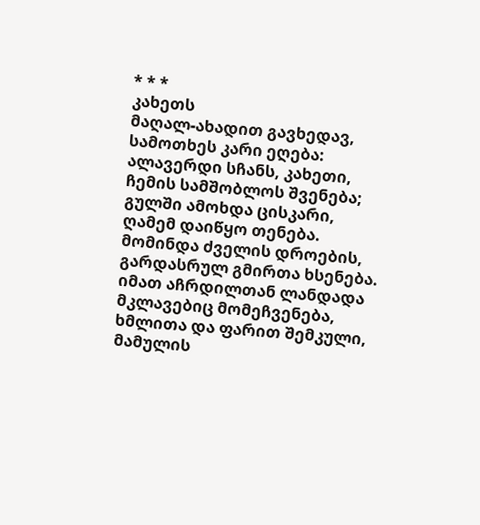* * *
კახეთს
მაღალ-ახადით გავხედავ,
სამოთხეს კარი ეღება:
ალავერდი სჩანს, კახეთი,
ჩემის სამშობლოს შვენება;
გულში ამოხდა ცისკარი,
ღამემ დაიწყო თენება.
მომინდა ძველის დროების,
გარდასრულ გმირთა ხსენება.
იმათ აჩრდილთან ლანდადა
მკლავებიც მომეჩვენება,
ხმლითა და ფარით შემკული,
მამულის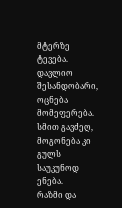მტერზე ტევება.
დავლიო შესანდობარი,
ოცნება მომეფერება.
სმით გავძეღ, მოგონება კი
გულს საუკუნოდ ენება.
რაზმი და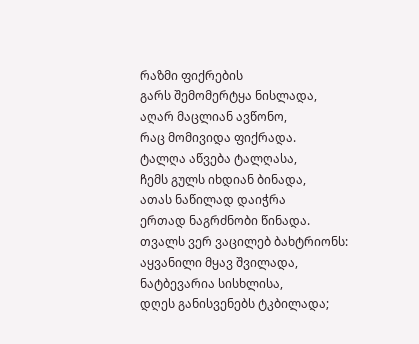რაზმი ფიქრების
გარს შემომერტყა ნისლადა,
აღარ მაცლიან ავწონო,
რაც მომივიდა ფიქრადა.
ტალღა აწვება ტალღასა,
ჩემს გულს იხდიან ბინადა,
ათას ნაწილად დაიჭრა
ერთად ნაგრძნობი წინადა.
თვალს ვერ ვაცილებ ბახტრიონს:
აყვანილი მყავ შვილადა,
ნატბევარია სისხლისა,
დღეს განისვენებს ტკბილადა;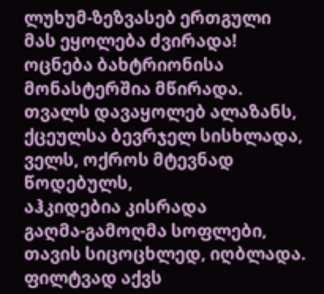ლუხუმ-ზეზვასებ ერთგული
მას ეყოლება ძვირადა!
ოცნება ბახტრიონისა
მონასტერშია მწირადა.
თვალს დავაყოლებ ალაზანს,
ქცეულსა ბევრჯელ სისხლადა,
ველს, ოქროს მტევნად წოდებულს,
აჰკიდებია კისრადა
გაღმა-გამოღმა სოფლები,
თავის სიცოცხლედ, იღბლადა.
ფილტვად აქვს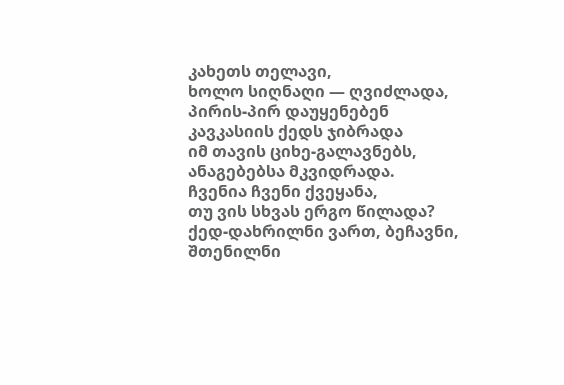კახეთს თელავი,
ხოლო სიღნაღი — ღვიძლადა,
პირის-პირ დაუყენებენ
კავკასიის ქედს ჯიბრადა
იმ თავის ციხე-გალავნებს,
ანაგებებსა მკვიდრადა.
ჩვენია ჩვენი ქვეყანა,
თუ ვის სხვას ერგო წილადა?
ქედ-დახრილნი ვართ, ბეჩავნი,
შთენილნი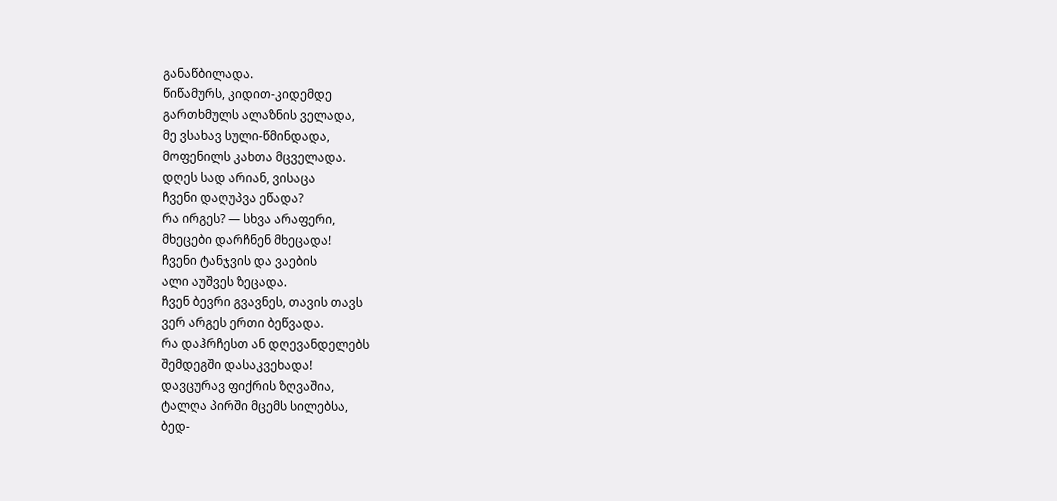განაწბილადა.
წიწამურს, კიდით-კიდემდე
გართხმულს ალაზნის ველადა,
მე ვსახავ სული-წმინდადა,
მოფენილს კახთა მცველადა.
დღეს სად არიან, ვისაცა
ჩვენი დაღუპვა ეწადა?
რა ირგეს? — სხვა არაფერი,
მხეცები დარჩნენ მხეცადა!
ჩვენი ტანჯვის და ვაების
ალი აუშვეს ზეცადა.
ჩვენ ბევრი გვავნეს, თავის თავს
ვერ არგეს ერთი ბეწვადა.
რა დაჰრჩესთ ან დღევანდელებს
შემდეგში დასაკვეხადა!
დავცურავ ფიქრის ზღვაშია,
ტალღა პირში მცემს სილებსა,
ბედ-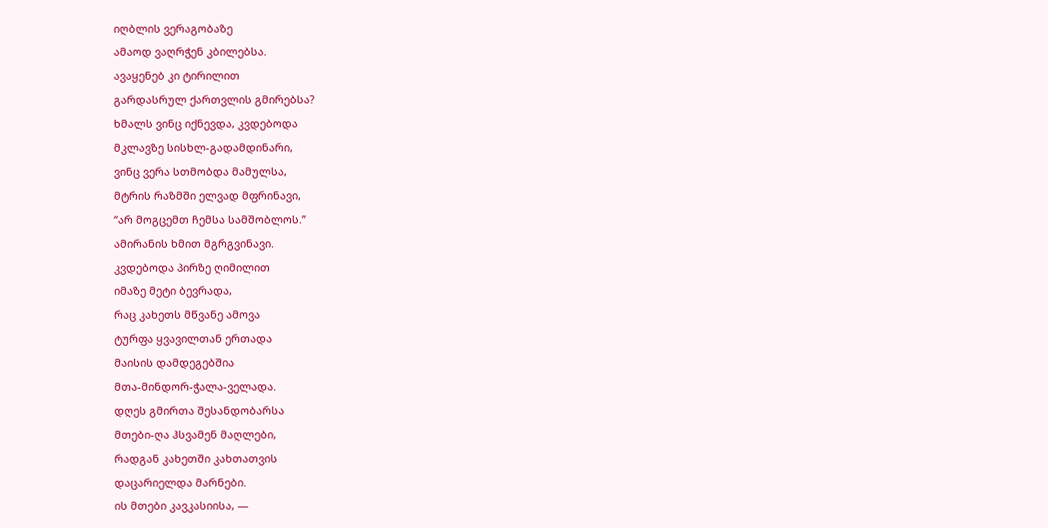იღბლის ვერაგობაზე
ამაოდ ვაღრჭენ კბილებსა.
ავაყენებ კი ტირილით
გარდასრულ ქართვლის გმირებსა?
ხმალს ვინც იქნევდა, კვდებოდა
მკლავზე სისხლ-გადამდინარი,
ვინც ვერა სთმობდა მამულსა,
მტრის რაზმში ელვად მფრინავი,
“არ მოგცემთ ჩემსა სამშობლოს.”
ამირანის ხმით მგრგვინავი.
კვდებოდა პირზე ღიმილით
იმაზე მეტი ბევრადა,
რაც კახეთს მწვანე ამოვა
ტურფა ყვავილთან ერთადა
მაისის დამდეგებშია
მთა-მინდორ-ჭალა-ველადა.
დღეს გმირთა შესანდობარსა
მთები-ღა ჰსვამენ მაღლები,
რადგან კახეთში კახთათვის
დაცარიელდა მარნები.
ის მთები კავკასიისა, —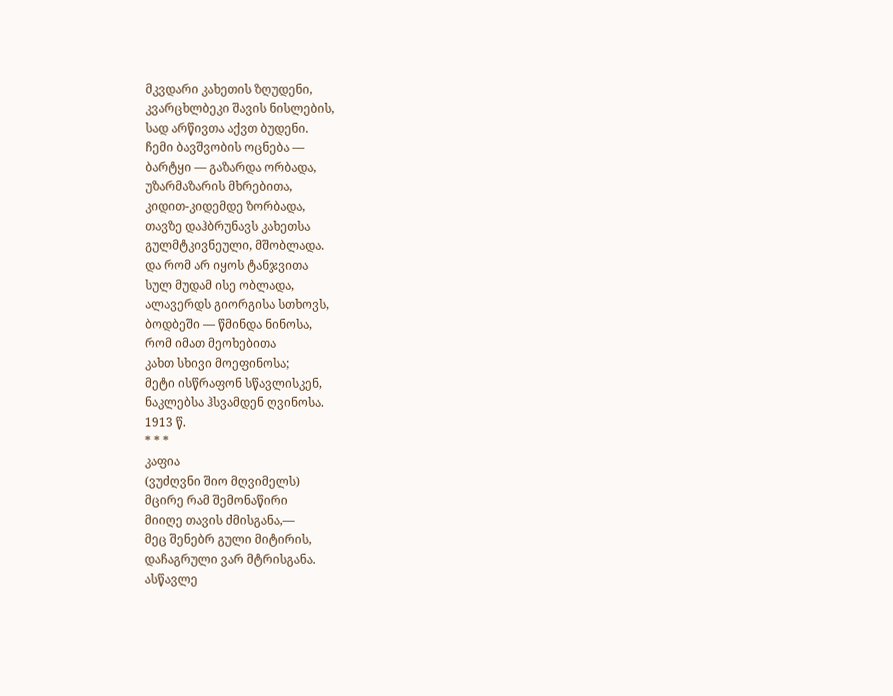მკვდარი კახეთის ზღუდენი,
კვარცხლბეკი შავის ნისლების,
სად არწივთა აქვთ ბუდენი.
ჩემი ბავშვობის ოცნება —
ბარტყი — გაზარდა ორბადა,
უზარმაზარის მხრებითა,
კიდით-კიდემდე ზორბადა,
თავზე დაჰბრუნავს კახეთსა
გულმტკივნეული, მშობლადა.
და რომ არ იყოს ტანჯვითა
სულ მუდამ ისე ობლადა,
ალავერდს გიორგისა სთხოვს,
ბოდბეში — წმინდა ნინოსა,
რომ იმათ მეოხებითა
კახთ სხივი მოეფინოსა;
მეტი ისწრაფონ სწავლისკენ,
ნაკლებსა ჰსვამდენ ღვინოსა.
1913 წ.
* * *
კაფია
(ვუძღვნი შიო მღვიმელს)
მცირე რამ შემონაწირი
მიიღე თავის ძმისგანა,—
მეც შენებრ გული მიტირის,
დაჩაგრული ვარ მტრისგანა.
ასწავლე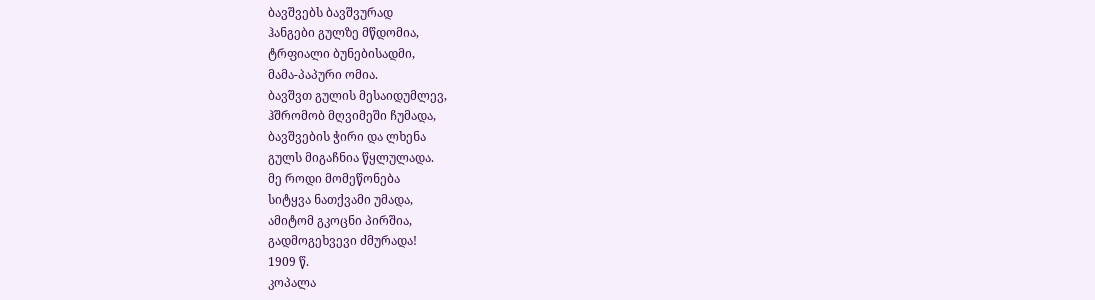ბავშვებს ბავშვურად
ჰანგები გულზე მწდომია,
ტრფიალი ბუნებისადმი,
მამა-პაპური ომია.
ბავშვთ გულის მესაიდუმლევ,
ჰშრომობ მღვიმეში ჩუმადა,
ბავშვების ჭირი და ლხენა
გულს მიგაჩნია წყლულადა.
მე როდი მომეწონება
სიტყვა ნათქვამი უმადა,
ამიტომ გკოცნი პირშია,
გადმოგეხვევი ძმურადა!
1909 წ.
კოპალა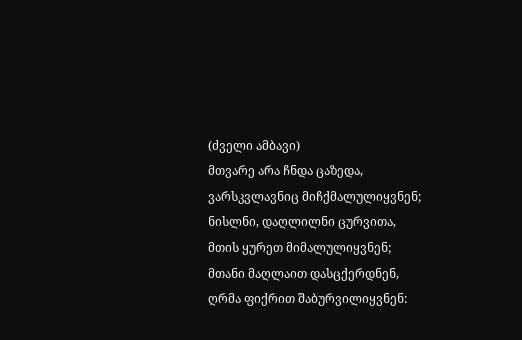(ძველი ამბავი)
მთვარე არა ჩნდა ცაზედა,
ვარსკვლავნიც მიჩქმალულიყვნენ;
ნისლნი, დაღლილნი ცურვითა,
მთის ყურეთ მიმალულიყვნენ;
მთანი მაღლაით დასცქერდნენ,
ღრმა ფიქრით შაბურვილიყვნენ: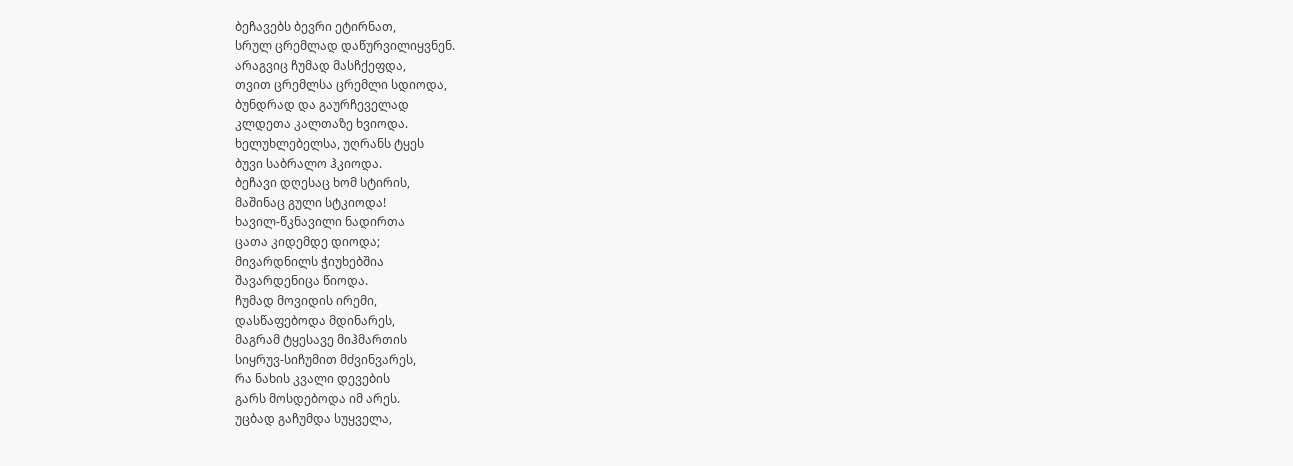ბეჩავებს ბევრი ეტირნათ,
სრულ ცრემლად დაწურვილიყვნენ.
არაგვიც ჩუმად მასჩქეფდა,
თვით ცრემლსა ცრემლი სდიოდა,
ბუნდრად და გაურჩეველად
კლდეთა კალთაზე ხვიოდა.
ხელუხლებელსა, უღრანს ტყეს
ბუვი საბრალო ჰკიოდა.
ბეჩავი დღესაც ხომ სტირის,
მაშინაც გული სტკიოდა!
ხავილ-წკნავილი ნადირთა
ცათა კიდემდე დიოდა;
მივარდნილს ჭიუხებშია
შავარდენიცა წიოდა.
ჩუმად მოვიდის ირემი,
დასწაფებოდა მდინარეს,
მაგრამ ტყესავე მიჰმართის
სიყრუვ-სიჩუმით მძვინვარეს,
რა ნახის კვალი დევების
გარს მოსდებოდა იმ არეს.
უცბად გაჩუმდა სუყველა,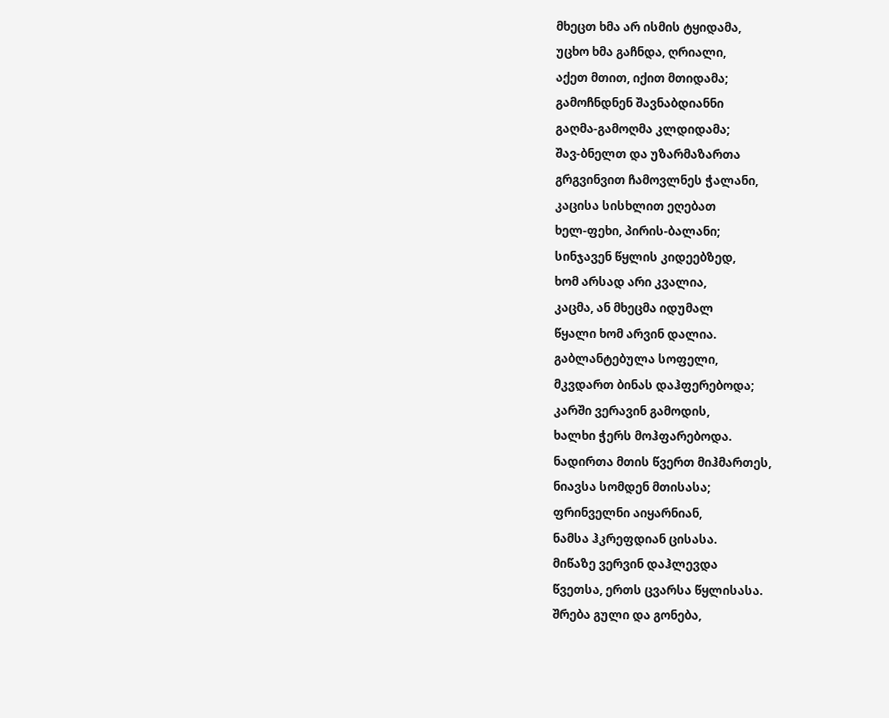მხეცთ ხმა არ ისმის ტყიდამა,
უცხო ხმა გაჩნდა, ღრიალი,
აქეთ მთით, იქით მთიდამა;
გამოჩნდნენ შავნაბდიანნი
გაღმა-გამოღმა კლდიდამა;
შავ-ბნელთ და უზარმაზართა
გრგვინვით ჩამოვლნეს ჭალანი,
კაცისა სისხლით ეღებათ
ხელ-ფეხი, პირის-ბალანი;
სინჯავენ წყლის კიდეებზედ,
ხომ არსად არი კვალია,
კაცმა, ან მხეცმა იდუმალ
წყალი ხომ არვინ დალია.
გაბლანტებულა სოფელი,
მკვდართ ბინას დაჰფერებოდა;
კარში ვერავინ გამოდის,
ხალხი ჭერს მოჰფარებოდა.
ნადირთა მთის წვერთ მიჰმართეს,
ნიავსა სომდენ მთისასა;
ფრინველნი აიყარნიან,
ნამსა ჰკრეფდიან ცისასა.
მიწაზე ვერვინ დაჰლევდა
წვეთსა, ერთს ცვარსა წყლისასა.
შრება გული და გონება,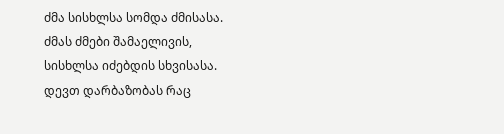ძმა სისხლსა სომდა ძმისასა.
ძმას ძმები შამაელივის,
სისხლსა იძებდის სხვისასა.
დევთ დარბაზობას რაც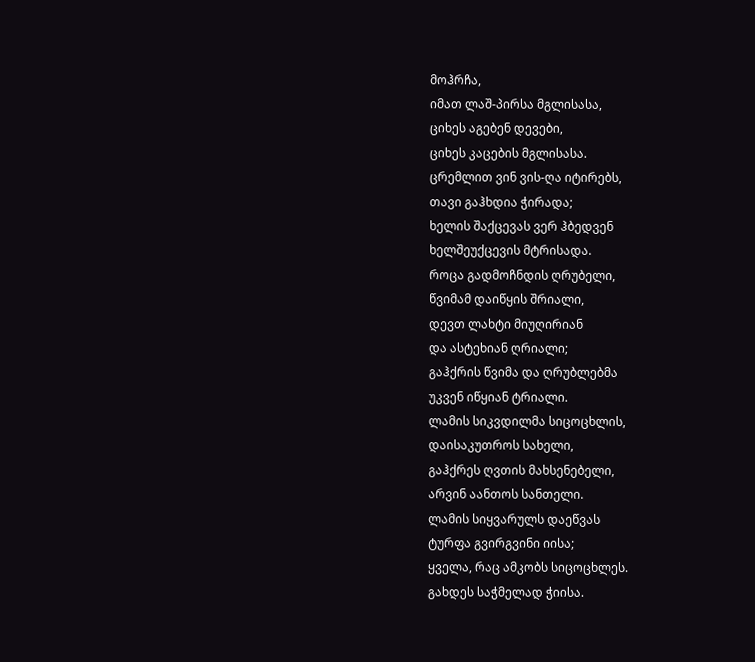მოჰრჩა,
იმათ ლაშ-პირსა მგლისასა,
ციხეს აგებენ დევები,
ციხეს კაცების მგლისასა.
ცრემლით ვინ ვის-ღა იტირებს,
თავი გაჰხდია ჭირადა;
ხელის შაქცევას ვერ ჰბედვენ
ხელშეუქცევის მტრისადა.
როცა გადმოჩნდის ღრუბელი,
წვიმამ დაიწყის შრიალი,
დევთ ლახტი მიუღირიან
და ასტეხიან ღრიალი;
გაჰქრის წვიმა და ღრუბლებმა
უკვენ იწყიან ტრიალი.
ლამის სიკვდილმა სიცოცხლის,
დაისაკუთროს სახელი,
გაჰქრეს ღვთის მახსენებელი,
არვინ აანთოს სანთელი.
ლამის სიყვარულს დაეწვას
ტურფა გვირგვინი იისა;
ყველა, რაც ამკობს სიცოცხლეს.
გახდეს საჭმელად ჭიისა.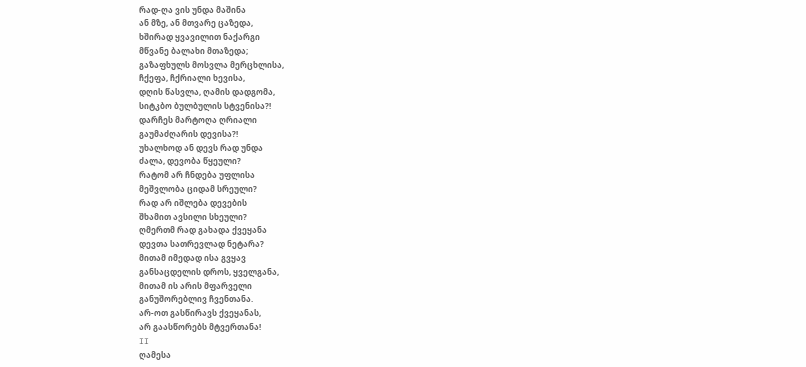რად-ღა ვის უნდა მაშინა
ან მზე, ან მთვარე ცაზედა,
ხშირად ყვავილით ნაქარგი
მწვანე ბალახი მთაზედა;
გაზაფხულს მოსვლა მერცხლისა,
ჩქეფა, ჩქრიალი ხევისა,
დღის წასვლა, ღამის დადგომა,
სიტკბო ბულბულის სტვენისა?!
დარჩეს მარტოღა ღრიალი
გაუმაძღარის დევისა?!
უხალხოდ ან დევს რად უნდა
ძალა, დევობა წყეული?
რატომ არ ჩნდება უფლისა
მეშვლობა ციდამ სრეული?
რად არ იშლება დევების
შხამით ავსილი სხეული?
ღმერთმ რად გახადა ქვეყანა
დევთა სათრევლად ნეტარა?
მითამ იმედად ისა გვყავ
განსაცდელის დროს, ყველგანა,
მითამ ის არის მფარველი
განუშორებლივ ჩვენთანა.
არ-ოთ გასწირავს ქვეყანას,
არ გაასწორებს მტვერთანა!
II
ღამესა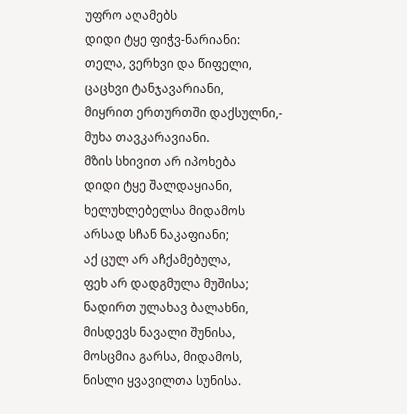უფრო აღამებს
დიდი ტყე ფიჭვ-ნარიანი:
თელა, ვერხვი და წიფელი,
ცაცხვი ტანჯავარიანი,
მიყრით ერთურთში დაქსულნი,-
მუხა თავკარავიანი.
მზის სხივით არ იპოხება
დიდი ტყე შალდაყიანი,
ხელუხლებელსა მიდამოს
არსად სჩან ნაკაფიანი;
აქ ცულ არ აჩქამებულა,
ფეხ არ დადგმულა მუშისა;
ნადირთ ულახავ ბალახნი,
მისდევს ნავალი შუნისა,
მოსცმია გარსა, მიდამოს,
ნისლი ყვავილთა სუნისა.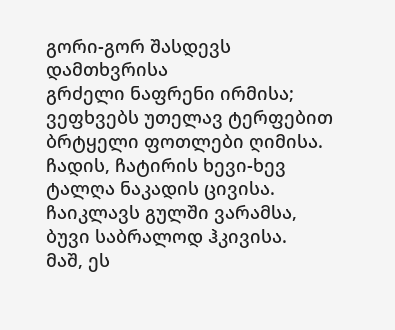გორი-გორ შასდევს დამთხვრისა
გრძელი ნაფრენი ირმისა;
ვეფხვებს უთელავ ტერფებით
ბრტყელი ფოთლები ღიმისა.
ჩადის, ჩატირის ხევი-ხევ
ტალღა ნაკადის ცივისა.
ჩაიკლავს გულში ვარამსა,
ბუვი საბრალოდ ჰკივისა.
მაშ, ეს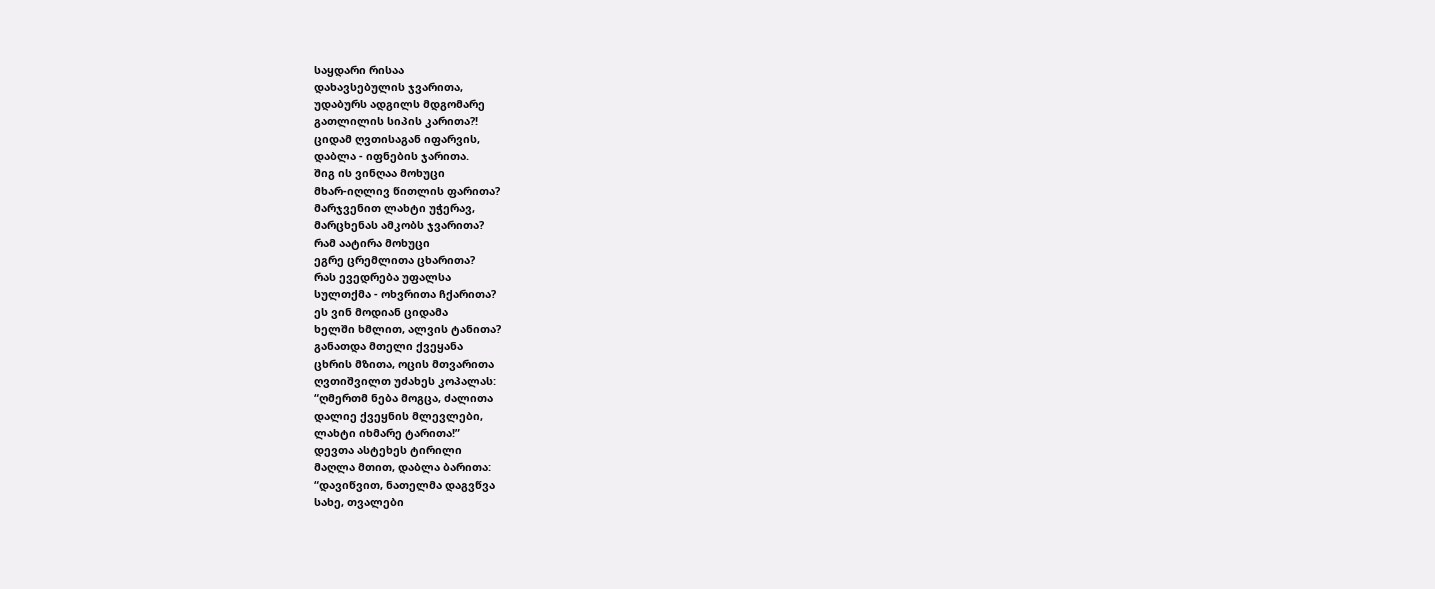საყდარი რისაა
დახავსებულის ჯვარითა,
უდაბურს ადგილს მდგომარე
გათლილის სიპის კარითა?!
ციდამ ღვთისაგან იფარვის,
დაბლა - იფნების ჯარითა.
შიგ ის ვინღაა მოხუცი
მხარ-იღლივ წითლის ფარითა?
მარჯვენით ლახტი უჭერავ,
მარცხენას ამკობს ჯვარითა?
რამ აატირა მოხუცი
ეგრე ცრემლითა ცხარითა?
რას ევედრება უფალსა
სულთქმა - ოხვრითა ჩქარითა?
ეს ვინ მოდიან ციდამა
ხელში ხმლით, ალვის ტანითა?
განათდა მთელი ქვეყანა
ცხრის მზითა, ოცის მთვარითა
ღვთიშვილთ უძახეს კოპალას:
“ღმერთმ ნება მოგცა, ძალითა
დალიე ქვეყნის მლევლები,
ლახტი იხმარე ტარითა!”
დევთა ასტეხეს ტირილი
მაღლა მთით, დაბლა ბარითა:
“დავიწვით, ნათელმა დაგვწვა
სახე, თვალები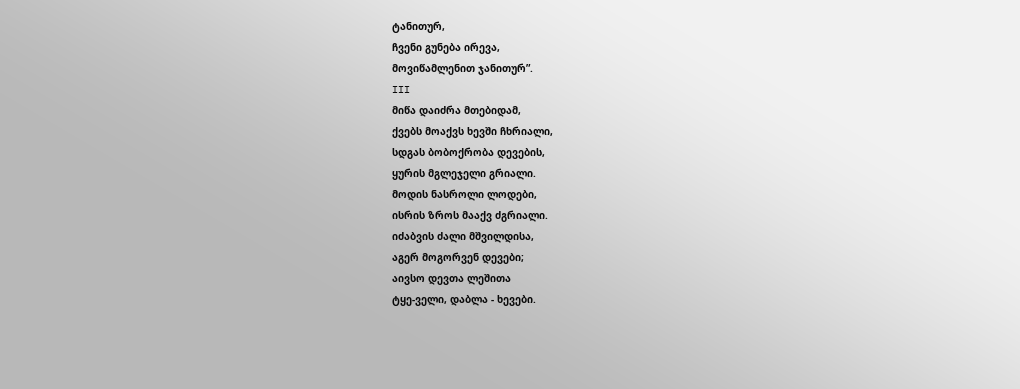ტანითურ,
ჩვენი გუნება ირევა,
მოვიწამლენით ჯანითურ”.
III
მიწა დაიძრა მთებიდამ,
ქვებს მოაქვს ხევში ჩხრიალი,
სდგას ბობოქრობა დევების,
ყურის მგლეჯელი გრიალი.
მოდის ნასროლი ლოდები,
ისრის ზროს მააქვ ძგრიალი.
იძაბვის ძალი მშვილდისა,
აგერ მოგორვენ დევები;
აივსო დევთა ლეშითა
ტყე-ველი, დაბლა - ხევები.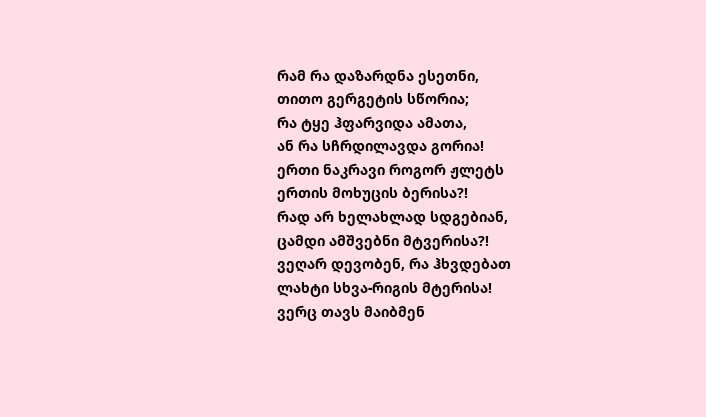რამ რა დაზარდნა ესეთნი,
თითო გერგეტის სწორია;
რა ტყე ჰფარვიდა ამათა,
ან რა სჩრდილავდა გორია!
ერთი ნაკრავი როგორ ჟლეტს
ერთის მოხუცის ბერისა?!
რად არ ხელახლად სდგებიან,
ცამდი ამშვებნი მტვერისა?!
ვეღარ დევობენ, რა ჰხვდებათ
ლახტი სხვა-რიგის მტერისა!
ვერც თავს მაიბმენ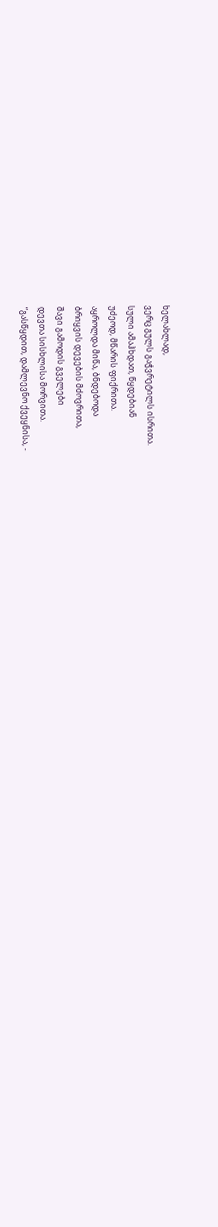ხელახლად,
ვერც გულს გაჭვრეტილს ისრითა.
სული ამაჰხდათ, წყდებიან
უძეოდ, მწარის ფიქრითა.
აყროლდა მიწა, ბნდებოდა
ბრიყვის დევების მძოვრითა,
შავი გამოდის გველები
დევთა სისხლისა მორვითა.
“გასწყდით, დამლევნო ქვეყნისა, -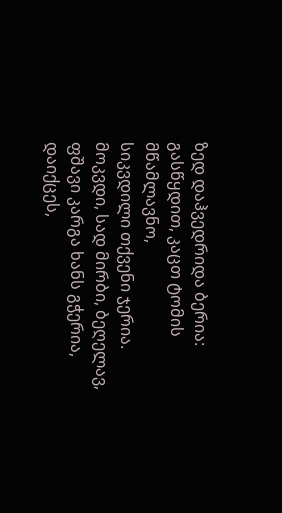ზედ დაჰვედრიდა ბერია:
გასწყდით, კაცთ ტომის მწამლავნო,
სიკვდილი თქვენი ჯერია.
მოკვდი, სად მირბი, ბეღელავ,
ფშავი კარგა ხანს გჭერია,
დაიქცეს,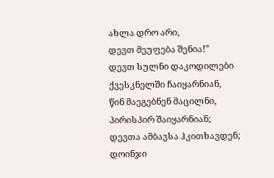ახლა დრო არი,
დევთ მეუფება შენია!”
დევთ სულნი დაკოდილები
ქვესკნელში ჩაიყარნიან,
წინ მაეგებნენ მაცილნი,
პირისპირ შაიყარნიან;
დევთა ამბავსა ჰკითხავდენ;
დოინჯი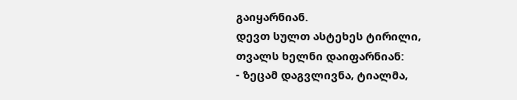გაიყარნიან.
დევთ სულთ ასტეხეს ტირილი,
თვალს ხელნი დაიფარნიან:
- ზეცამ დაგვლივნა, ტიალმა,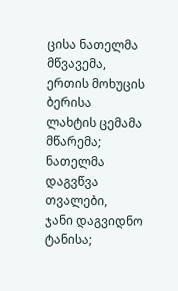ცისა ნათელმა მწვავემა,
ერთის მოხუცის ბერისა
ლახტის ცემამა მწარემა;
ნათელმა დაგვწვა თვალები,
ჯანი დაგვიდნო ტანისა;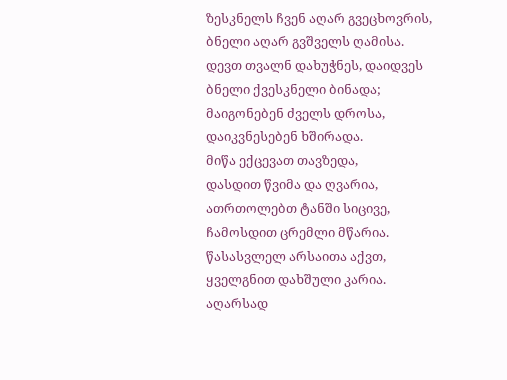ზესკნელს ჩვენ აღარ გვეცხოვრის,
ბნელი აღარ გვშველს ღამისა.
დევთ თვალნ დახუჭნეს, დაიდვეს
ბნელი ქვესკნელი ბინადა;
მაიგონებენ ძველს დროსა,
დაიკვნესებენ ხშირადა.
მიწა ექცევათ თავზედა,
დასდით წვიმა და ღვარია,
ათრთოლებთ ტანში სიცივე,
ჩამოსდით ცრემლი მწარია.
წასასვლელ არსაითა აქვთ,
ყველგნით დახშული კარია.
აღარსად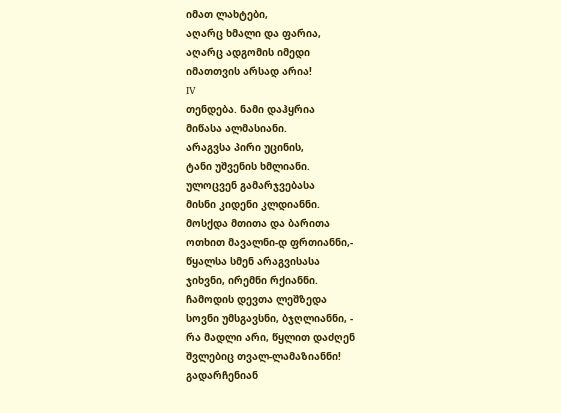იმათ ლახტები,
აღარც ხმალი და ფარია,
აღარც ადგომის იმედი
იმათთვის არსად არია!
IV
თენდება. ნამი დაჰყრია
მიწასა ალმასიანი.
არაგვსა პირი უცინის,
ტანი უშვენის ხმლიანი.
ულოცვენ გამარჯვებასა
მისნი კიდენი კლდიანნი.
მოსქდა მთითა და ბარითა
ოთხით მავალნი-დ ფრთიანნი,-
წყალსა სმენ არაგვისასა
ჯიხვნი, ირემნი რქიანნი.
ჩამოდის დევთა ლეშზედა
სოვნი უმსგავსნი, ბჯღლიანნი, -
რა მადლი არი, წყლით დაძღენ
შვლებიც თვალ-ლამაზიანნი!
გადარჩენიან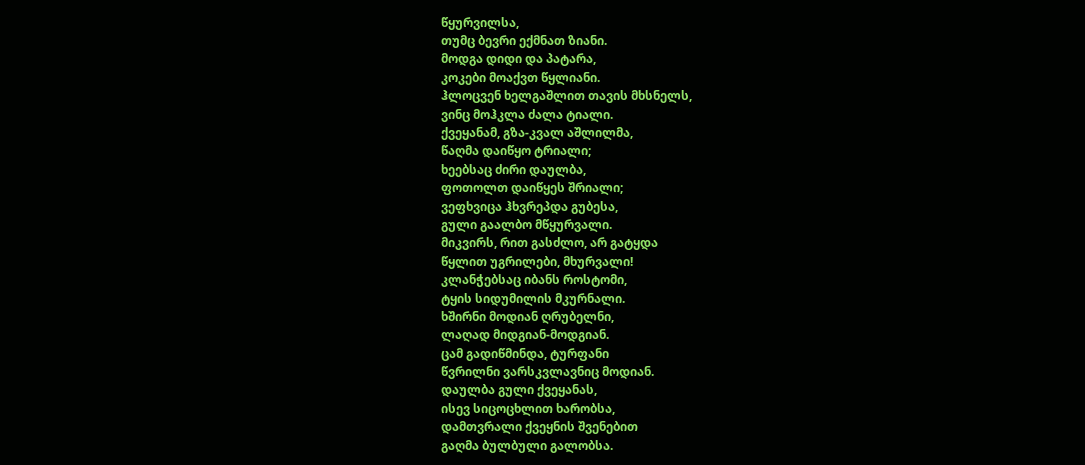წყურვილსა,
თუმც ბევრი ექმნათ ზიანი.
მოდგა დიდი და პატარა,
კოკები მოაქვთ წყლიანი.
ჰლოცვენ ხელგაშლით თავის მხსნელს,
ვინც მოჰკლა ძალა ტიალი.
ქვეყანამ, გზა-კვალ აშლილმა,
წაღმა დაიწყო ტრიალი;
ხეებსაც ძირი დაულბა,
ფოთოლთ დაიწყეს შრიალი;
ვეფხვიცა ჰხვრეპდა გუბესა,
გული გაალბო მწყურვალი.
მიკვირს, რით გასძლო, არ გატყდა
წყლით უგრილები, მხურვალი!
კლანჭებსაც იბანს როსტომი,
ტყის სიდუმილის მკურნალი.
ხშირნი მოდიან ღრუბელნი,
ლაღად მიდგიან-მოდგიან.
ცამ გადიწმინდა, ტურფანი
წვრილნი ვარსკვლავნიც მოდიან.
დაულბა გული ქვეყანას,
ისევ სიცოცხლით ხარობსა,
დამთვრალი ქვეყნის შვენებით
გაღმა ბულბული გალობსა.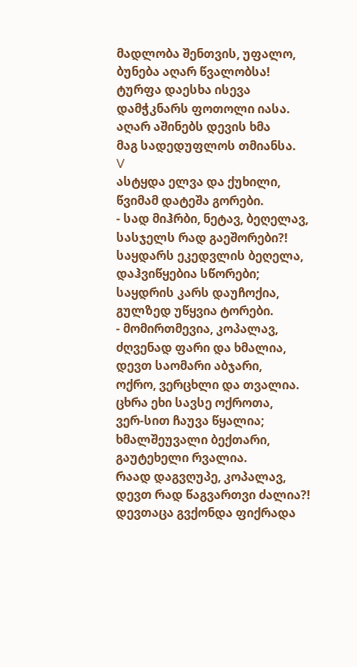მადლობა შენთვის, უფალო,
ბუნება აღარ წვალობსა!
ტურფა დაესხა ისევა
დამჭკნარს ფოთოლი იასა.
აღარ აშინებს დევის ხმა
მაგ სადედუფლოს თმიანსა.
V
ასტყდა ელვა და ქუხილი,
წვიმამ დატეშა გორები.
- სად მიჰრბი, ნეტავ, ბეღელავ,
სასჯელს რად გაეშორები?!
საყდარს ეკედვლის ბეღელა,
დაჰვიწყებია სწორები;
საყდრის კარს დაუჩოქია,
გულზედ უწყვია ტორები.
- მომირთმევია, კოპალავ,
ძღვენად ფარი და ხმალია,
დევთ საომარი აბჯარი,
ოქრო, ვერცხლი და თვალია.
ცხრა ეხი სავსე ოქროთა,
ვერ-სით ჩაუვა წყალია;
ხმალშეუვალი ბექთარი,
გაუტეხელი რვალია.
რაად დაგვღუპე, კოპალავ,
დევთ რად წაგვართვი ძალია?!
დევთაცა გვქონდა ფიქრადა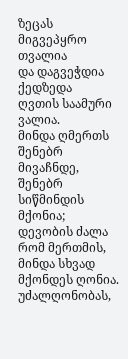ზეცას მიგვეპყრო თვალია
და დაგვეჭდია ქედზედა
ღვთის საამური ვალია.
მინდა ღმერთს შენებრ მივაჩნდე,
შენებრ სიწმინდის მქონია;
დევობის ძალა რომ მერთმის,
მინდა სხვად მქონდეს ღონია.
უძალღონობას,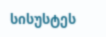სისუსტეს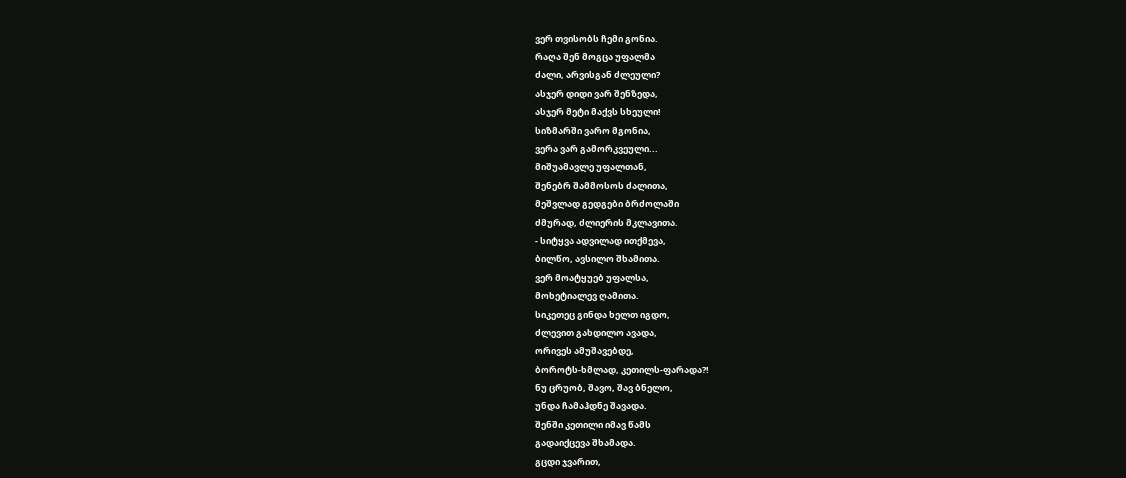ვერ თვისობს ჩემი გონია.
რაღა შენ მოგცა უფალმა
ძალი, არვისგან ძლეული?
ასჯერ დიდი ვარ შენზედა,
ასჯერ მეტი მაქვს სხეული!
სიზმარში ვარო მგონია,
ვერა ვარ გამორკვეული...
მიშუამავლე უფალთან,
შენებრ შამმოსოს ძალითა,
მეშვლად გედგები ბრძოლაში
ძმურად, ძლიერის მკლავითა.
- სიტყვა ადვილად ითქმევა,
ბილწო, ავსილო შხამითა.
ვერ მოატყუებ უფალსა,
მოხეტიალევ ღამითა.
სიკეთეც გინდა ხელთ იგდო,
ძლევით გახდილო ავადა,
ორივეს ამუშავებდე,
ბოროტს-ხმლად, კეთილს-ფარადა?!
ნუ ცრუობ, შავო, შავ ბნელო,
უნდა ჩამაჰდნე შავადა.
შენში კეთილი იმავ წამს
გადაიქცევა შხამადა.
გცდი ჯვარით,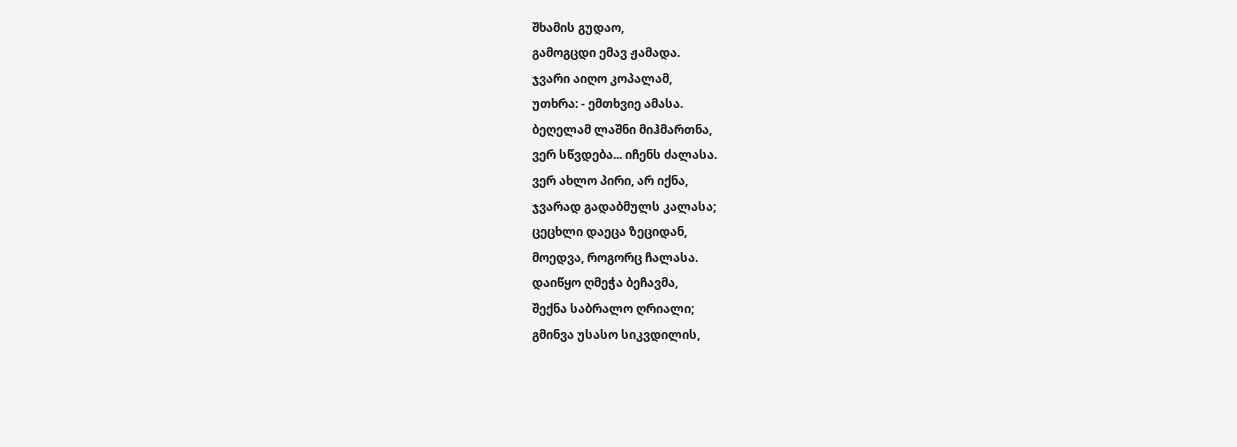შხამის გუდაო,
გამოგცდი ემავ ჟამადა.
ჯვარი აიღო კოპალამ,
უთხრა: - ემთხვიე ამასა.
ბეღელამ ლაშნი მიჰმართნა,
ვერ სწვდება... იჩენს ძალასა.
ვერ ახლო პირი, არ იქნა,
ჯვარად გადაბმულს კალასა;
ცეცხლი დაეცა ზეციდან,
მოედვა, როგორც ჩალასა.
დაიწყო ღმეჭა ბეჩავმა,
შექნა საბრალო ღრიალი;
გმინვა უსასო სიკვდილის,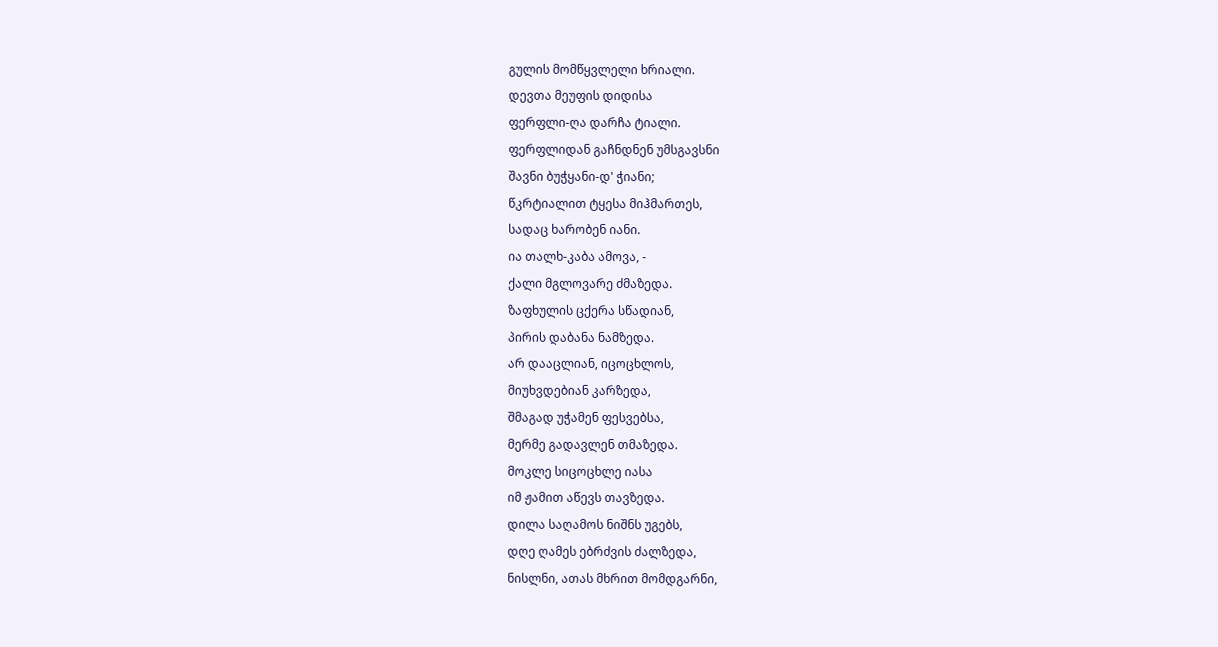გულის მომწყვლელი ხრიალი.
დევთა მეუფის დიდისა
ფერფლი-ღა დარჩა ტიალი.
ფერფლიდან გაჩნდნენ უმსგავსნი
შავნი ბუჭყანი-დ' ჭიანი;
წკრტიალით ტყესა მიჰმართეს,
სადაც ხარობენ იანი.
ია თალხ-კაბა ამოვა, -
ქალი მგლოვარე ძმაზედა.
ზაფხულის ცქერა სწადიან,
პირის დაბანა ნამზედა.
არ დააცლიან, იცოცხლოს,
მიუხვდებიან კარზედა,
შმაგად უჭამენ ფესვებსა,
მერმე გადავლენ თმაზედა.
მოკლე სიცოცხლე იასა
იმ ჟამით აწევს თავზედა.
დილა საღამოს ნიშნს უგებს,
დღე ღამეს ებრძვის ძალზედა,
ნისლნი, ათას მხრით მომდგარნი,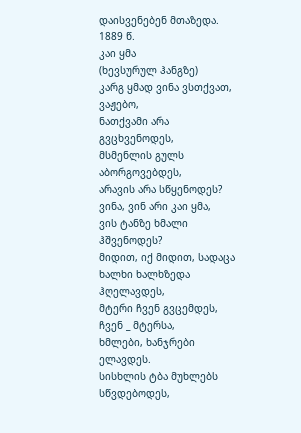დაისვენებენ მთაზედა.
1889 წ.
კაი ყმა
(ხევსურულ ჰანგზე)
კარგ ყმად ვინა ვსთქვათ, ვაჟებო,
ნათქვამი არა გვცხვენოდეს,
მსმენლის გულს აბორგოვებდეს,
არავის არა სწყენოდეს?
ვინა, ვინ არი კაი ყმა,
ვის ტანზე ხმალი ჰშვენოდეს?
მიდით, იქ მიდით, სადაცა
ხალხი ხალხზედა ჰღელავდეს,
მტერი ჩვენ გვცემდეს, ჩვენ _ მტერსა,
ხმლები, ხანჯრები ელავდეს.
სისხლის ტბა მუხლებს სწვდებოდეს,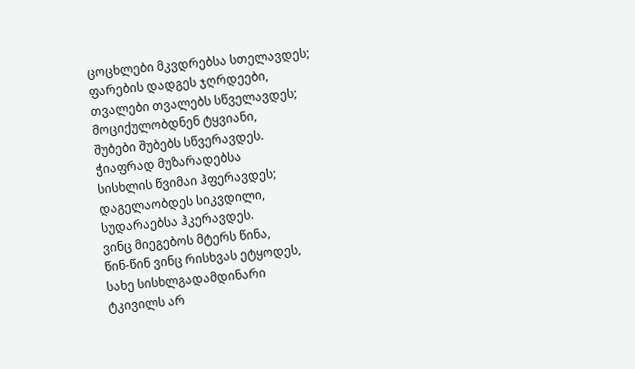ცოცხლები მკვდრებსა სთელავდეს;
ფარების დადგეს ჯღრდეები,
თვალები თვალებს სწველავდეს;
მოციქულობდნენ ტყვიანი,
შუბები შუბებს სწვერავდეს.
ჭიაფრად მუზარადებსა
სისხლის წვიმაი ჰფერავდეს;
დაგელაობდეს სიკვდილი,
სუდარაებსა ჰკერავდეს.
ვინც მიეგებოს მტერს წინა,
წინ-წინ ვინც რისხვას ეტყოდეს,
სახე სისხლგადამდინარი
ტკივილს არ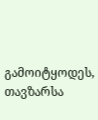გამოიტყოდეს,
თავზარსა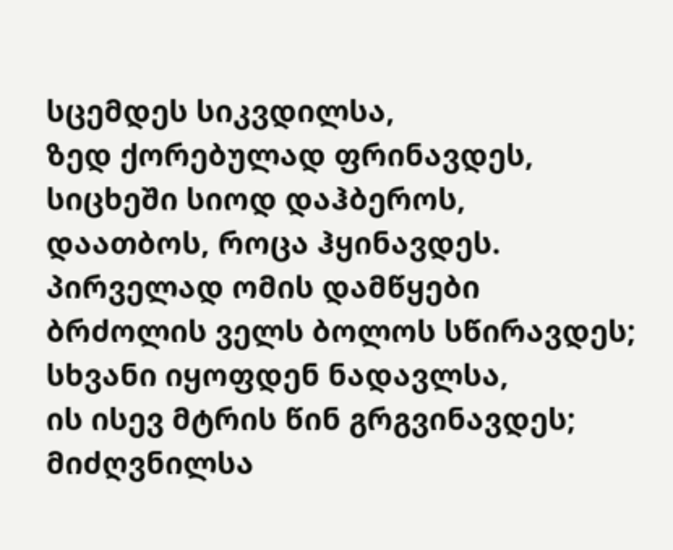სცემდეს სიკვდილსა,
ზედ ქორებულად ფრინავდეს,
სიცხეში სიოდ დაჰბეროს,
დაათბოს, როცა ჰყინავდეს.
პირველად ომის დამწყები
ბრძოლის ველს ბოლოს სწირავდეს;
სხვანი იყოფდენ ნადავლსა,
ის ისევ მტრის წინ გრგვინავდეს;
მიძღვნილსა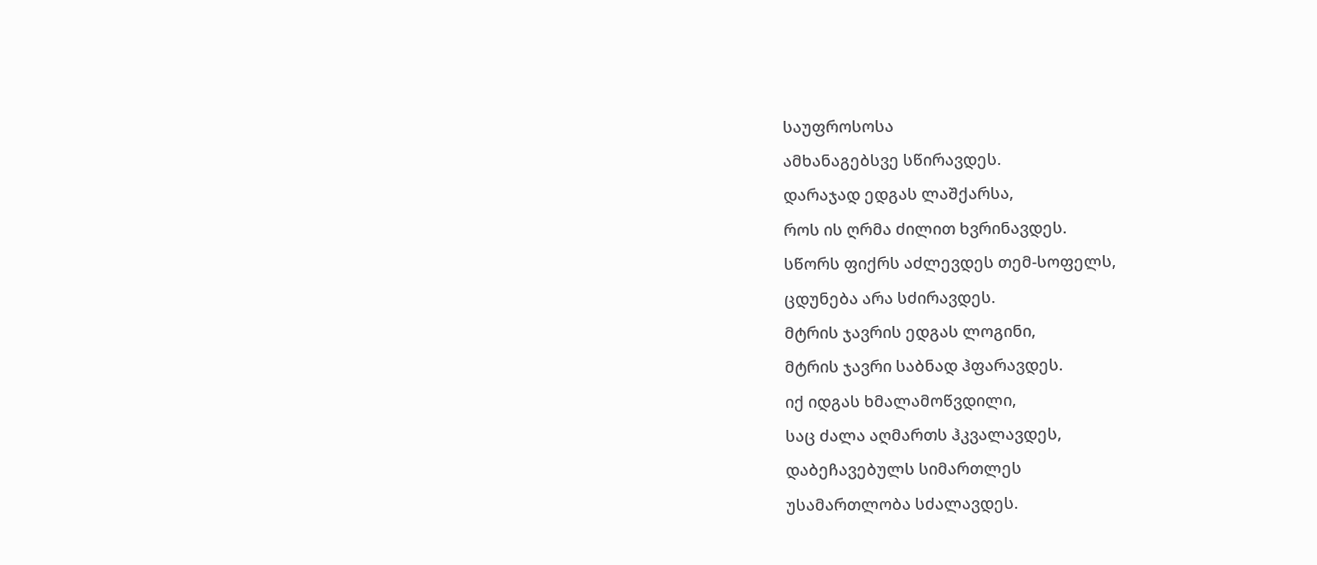საუფროსოსა
ამხანაგებსვე სწირავდეს.
დარაჯად ედგას ლაშქარსა,
როს ის ღრმა ძილით ხვრინავდეს.
სწორს ფიქრს აძლევდეს თემ-სოფელს,
ცდუნება არა სძირავდეს.
მტრის ჯავრის ედგას ლოგინი,
მტრის ჯავრი საბნად ჰფარავდეს.
იქ იდგას ხმალამოწვდილი,
საც ძალა აღმართს ჰკვალავდეს,
დაბეჩავებულს სიმართლეს
უსამართლობა სძალავდეს.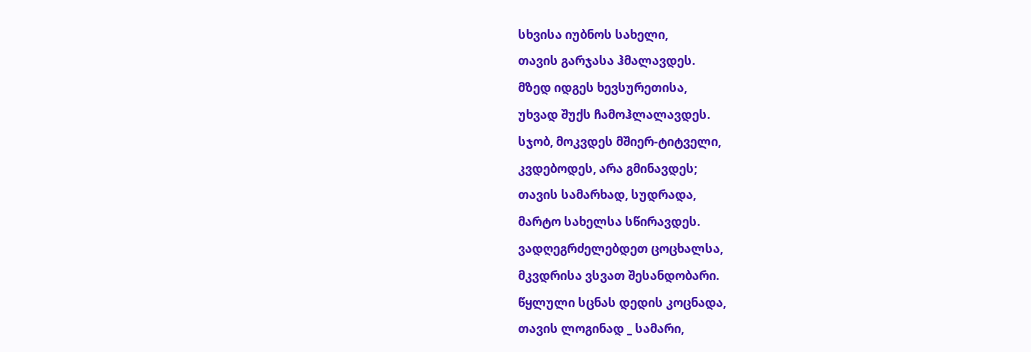სხვისა იუბნოს სახელი,
თავის გარჯასა ჰმალავდეს.
მზედ იდგეს ხევსურეთისა,
უხვად შუქს ჩამოჰლალავდეს.
სჯობ, მოკვდეს მშიერ-ტიტველი,
კვდებოდეს, არა გმინავდეს;
თავის სამარხად, სუდრადა,
მარტო სახელსა სწირავდეს.
ვადღეგრძელებდეთ ცოცხალსა,
მკვდრისა ვსვათ შესანდობარი.
წყლული სცნას დედის კოცნადა,
თავის ლოგინად _ სამარი,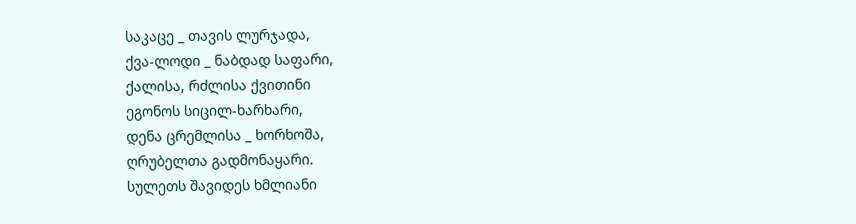საკაცე _ თავის ლურჯადა,
ქვა-ლოდი _ ნაბდად საფარი,
ქალისა, რძლისა ქვითინი
ეგონოს სიცილ-ხარხარი,
დენა ცრემლისა _ ხორხოშა,
ღრუბელთა გადმონაყარი.
სულეთს შავიდეს ხმლიანი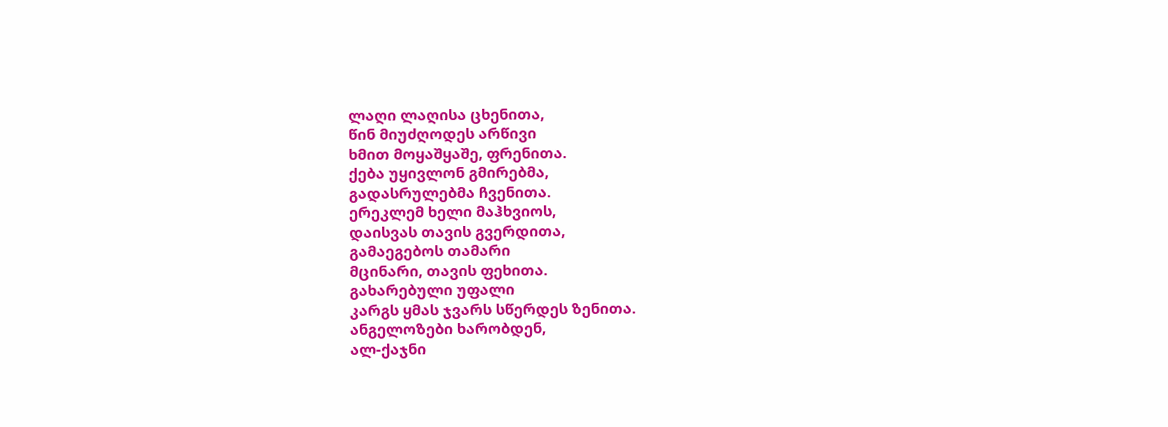ლაღი ლაღისა ცხენითა,
წინ მიუძღოდეს არწივი
ხმით მოყაშყაშე, ფრენითა.
ქება უყივლონ გმირებმა,
გადასრულებმა ჩვენითა.
ერეკლემ ხელი მაჰხვიოს,
დაისვას თავის გვერდითა,
გამაეგებოს თამარი
მცინარი, თავის ფეხითა.
გახარებული უფალი
კარგს ყმას ჯვარს სწერდეს ზენითა.
ანგელოზები ხარობდენ,
ალ-ქაჯნი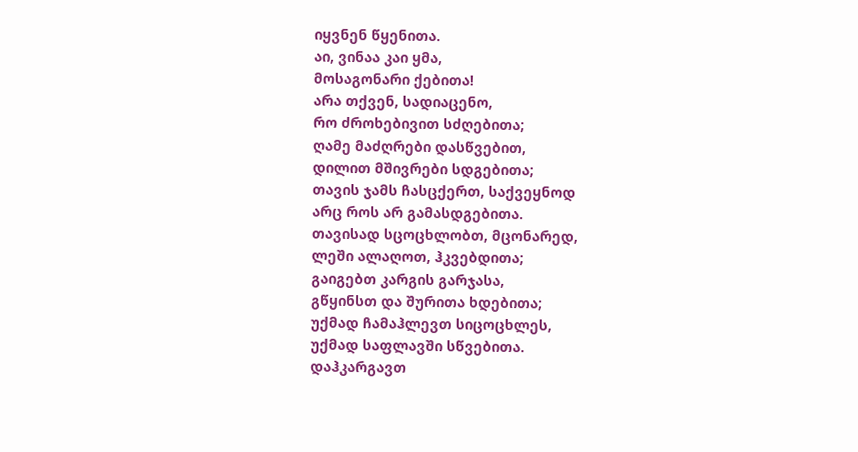იყვნენ წყენითა.
აი, ვინაა კაი ყმა,
მოსაგონარი ქებითა!
არა თქვენ, სადიაცენო,
რო ძროხებივით სძღებითა;
ღამე მაძღრები დასწვებით,
დილით მშივრები სდგებითა;
თავის ჯამს ჩასცქერთ, საქვეყნოდ
არც როს არ გამასდგებითა.
თავისად სცოცხლობთ, მცონარედ,
ლეში ალაღოთ, ჰკვებდითა;
გაიგებთ კარგის გარჯასა,
გწყინსთ და შურითა ხდებითა;
უქმად ჩამაჰლევთ სიცოცხლეს,
უქმად საფლავში სწვებითა.
დაჰკარგავთ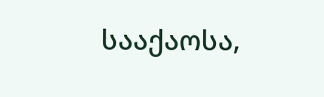სააქაოსა,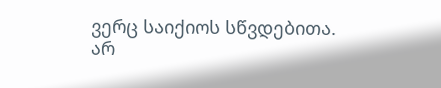ვერც საიქიოს სწვდებითა.
არ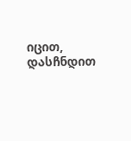იცით, დასჩნდით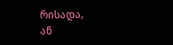რისადა,
ან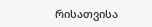რისათვისა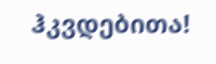ჰკვდებითა!